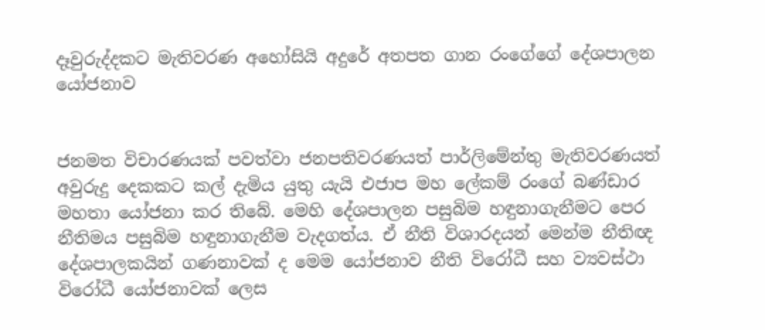දෑවුරුද්දකට මැතිවරණ අහෝසියි අදුරේ අතපත ගාන රංගේගේ දේශපාලන යෝජනාව


ජනමත විචාරණයක් පවත්වා ජනපතිවරණයත් පාර්ලිමේන්තු මැතිවරණයත් අවුරුදු දෙකකට කල් දැමිය යුතු යැයි එජාප මහ ලේකම් රංගේ බණ්ඩාර මහතා යෝජනා කර තිබේ. මෙහි දේශපාලන පසුබිම හඳුනාගැනීමට පෙර නීතිමය පසුබිම හඳුනාගැනීම වැදගත්ය. ඒ නීති විශාරදයන් මෙන්ම නීතිඥ දේශපාලකයින් ගණනාවක් ද මෙම යෝජනාව නීති විරෝධී සහ ව්‍යවස්ථා විරෝධී යෝජනාවක් ලෙස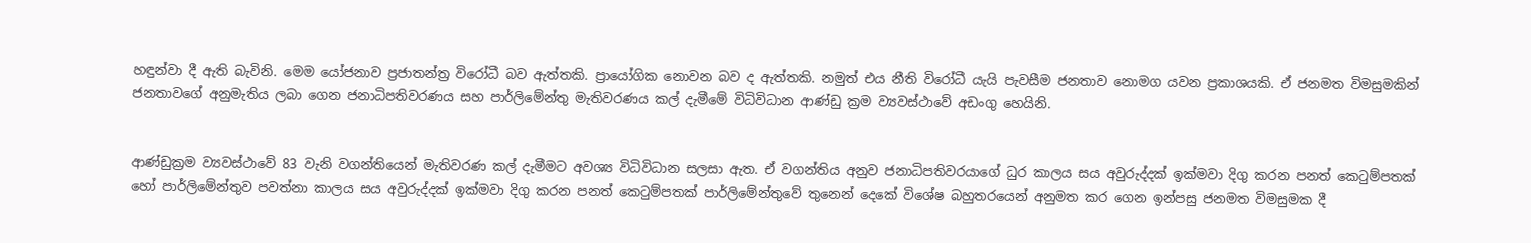හඳුන්වා දී ඇති බැවිනි. මෙම යෝජනාව ප්‍රජාතන්ත්‍ර විරෝධී බව ඇත්තකි. ප්‍රායෝගික නොවන බව ද ඇත්තකි. නමුත් එය නීති විරෝධී යැයි පැවසීම ජනතාව නොමග යවන ප්‍රකාශයකි. ඒ ජනමත විමසුමකින් ජනතාවගේ අනුමැතිය ලබා ගෙන ජනාධිපතිවරණය සහ පාර්ලිමේන්තු මැතිවරණය කල් දැමීමේ විධිවිධාන ආණ්ඩු ක්‍රම ව්‍යවස්ථාවේ අඩංගු හෙයිනි.


ආණ්ඩුක්‍රම ව්‍යවස්ථාවේ 83 වැනි වගන්තියෙන් මැතිවරණ කල් දැමීමට අවශ්‍ය විධිවිධාන සලසා ඇත. ඒ වගන්තිය අනුව ජනාධිපතිවරයාගේ ධුර කාලය සය අවුරුද්දක් ඉක්මවා දිගු කරන පනත් කෙටුම්පතක් හෝ පාර්ලිමේන්තුව පවත්නා කාලය සය අවුරුද්දක් ඉක්මවා දිගු කරන පනත් කෙටුම්පතක් පාර්ලිමේන්තුවේ තුනෙන් දෙකේ විශේෂ බහුතරයෙන් අනුමත කර ගෙන ඉන්පසු ජනමත විමසුමක දී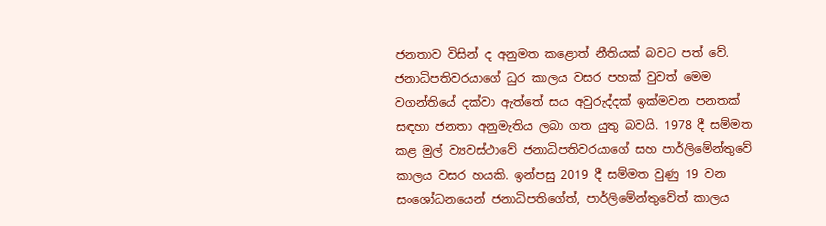ජනතාව විසින් ද අනුමත කළොත් නීතියක් බවට පත් වේ. ජනාධිපතිවරයාගේ ධුර කාලය වසර පහක් වුවත් මෙම වගන්තියේ දක්වා ඇත්තේ සය අවුරුද්දක් ඉක්මවන පනතක් සඳහා ජනතා අනුමැතිය ලබා ගත යුතු බවයි. 1978 දී සම්මත කළ මුල් ව්‍යවස්ථාවේ ජනාධිපතිවරයාගේ සහ පාර්ලිමේන්තුවේ කාලය වසර හයකි. ඉන්පසු 2019 දී සම්මත වුණු 19 වන සංශෝධනයෙන් ජනාධිපතිගේත්, පාර්ලිමේන්තුවේත් කාලය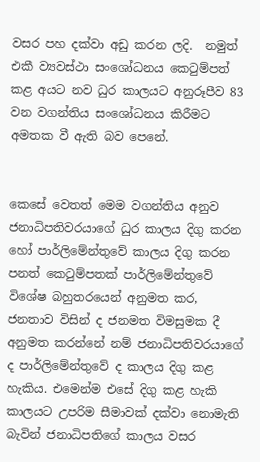වසර පහ දක්වා අඩු කරන ලදි.  නමුත් එකී ව්‍යවස්ථා සංශෝධනය කෙටුම්පත් කළ අයට නව ධුර කාලයට අනුරූපීව 83 වන වගන්තිය සංශෝධනය කිරීමට අමතක වී ඇති බව පෙනේ.


කෙසේ වෙතත් මෙම වගන්තිය අනුව ජනාධිපතිවරයාගේ ධුර කාලය දිගු කරන හෝ පාර්ලිමේන්තුවේ කාලය දිගු කරන පනත් කෙටුම්පතක් පාර්ලිමේන්තුවේ විශේෂ බහුතරයෙන් අනුමත කර, ජනතාව විසින් ද ජනමත විමසුමක දී අනුමත කරන්නේ නම් ජනාධිපතිවරයාගේ ද පාර්ලිමේන්තුවේ ද කාලය දිගු කළ හැකිය. එමෙන්ම එසේ දිගු කළ හැකි කාලයට උපරිම සීමාවක් දක්වා නොමැති බැවින් ජනාධිපතිගේ කාලය වසර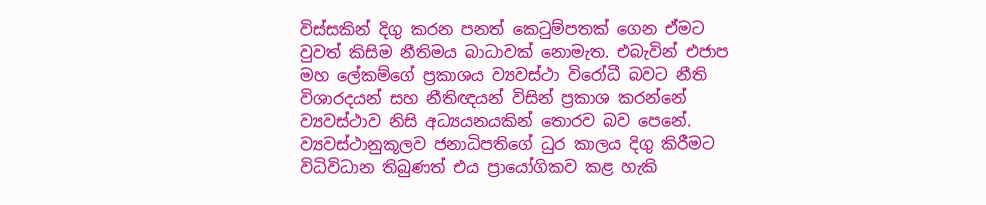විස්සකින් දිගු කරන පනත් කෙටුම්පතක් ගෙන ඒමට වුවත් කිසිම නීතිමය බාධාවක් නොමැත. එබැවින් එජාප මහ ලේකම්ගේ ප්‍රකාශය ව්‍යවස්ථා විරෝධී බවට නීති විශාරදයන් සහ නීතිඥයන් විසින් ප්‍රකාශ කරන්නේ ව්‍යවස්ථාව නිසි අධ්‍යයනයකින් තොරව බව පෙනේ.
ව්‍යවස්ථානුකූලව ජනාධිපතිගේ ධුර කාලය දිගු කිරීමට විධිවිධාන තිබුණත් එය ප්‍රායෝගිකව කළ හැකි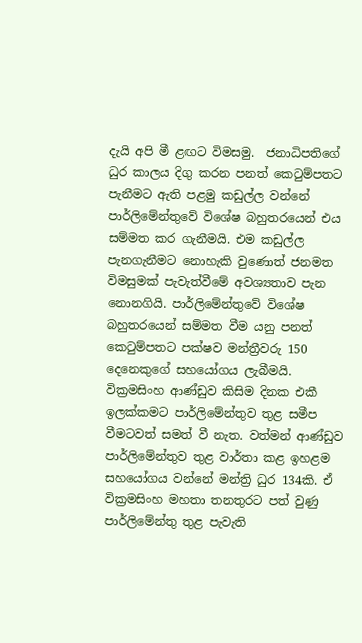දැයි අපි මී ළඟට විමසමු.  ජනාධිපතිගේ ධුර කාලය දිගු කරන පනත් කෙටුම්පතට පැනීමට ඇති පළමු කඩුල්ල වන්නේ පාර්ලිමේන්තුවේ විශේෂ බහුතරයෙන් එය සම්මත කර ගැනීමයි. එම කඩුල්ල පැනගැනීමට නොහැකි වුණොත් ජනමත විමසුමක් පැවැත්වීමේ අවශ්‍යතාව පැන නොනගියි. පාර්ලිමේන්තුවේ විශේෂ බහුතරයෙන් සම්මත වීම යනු පනත් කෙටුම්පතට පක්ෂව මන්ත්‍රීවරු 150 දෙනෙකුගේ සහයෝගය ලැබීමයි. වික්‍රමසිංහ ආණ්ඩුව කිසිම දිනක එකී ඉලක්කමට පාර්ලිමේන්තුව තුළ සමීප වීමටවත් සමත් වී නැත. වත්මන් ආණ්ඩුව පාර්ලිමේන්තුව තුළ වාර්තා කළ ඉහළම සහයෝගය වන්නේ මන්ත්‍රි ධුර 134කි. ඒ වික්‍රමසිංහ මහතා තනතුරට පත් වුණු පාර්ලිමේන්තු තුළ පැවැති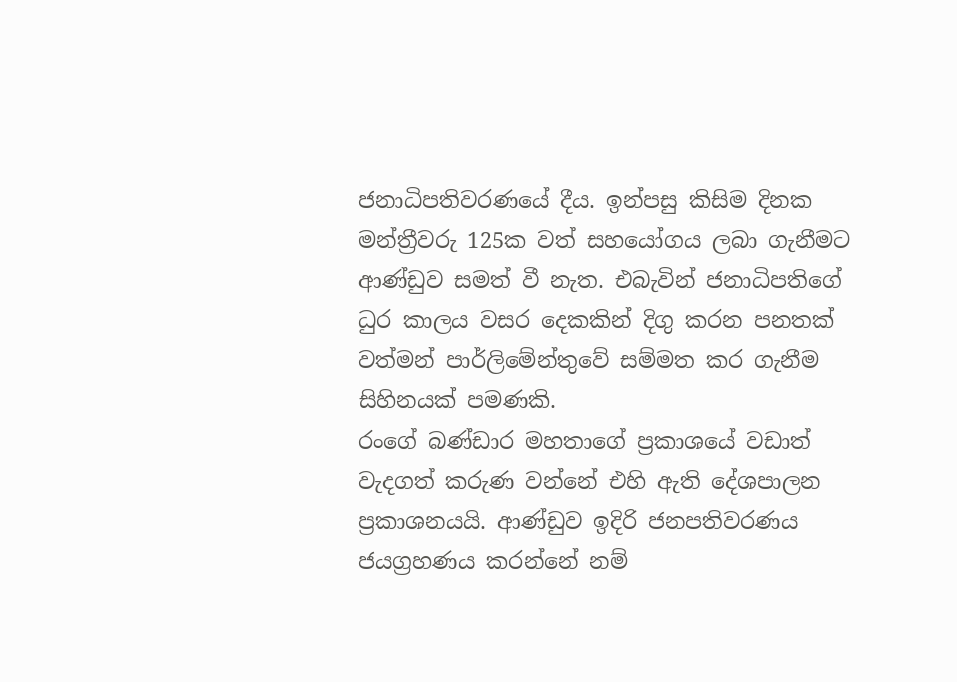ජනාධිපතිවරණයේ දීය. ඉන්පසු කිසිම දිනක මන්ත්‍රීවරු 125ක වත් සහයෝගය ලබා ගැනීමට ආණ්ඩුව සමත් වී නැත. එබැවින් ජනාධිපතිගේ ධුර කාලය වසර දෙකකින් දිගු කරන පනතක් වත්මන් පාර්ලිමේන්තුවේ සම්මත කර ගැනීම සිහිනයක් පමණකි.
රංගේ බණ්ඩාර මහතාගේ ප්‍රකාශයේ වඩාත් වැදගත් කරුණ වන්නේ එහි ඇති දේශපාලන ප්‍රකාශනයයි. ආණ්ඩුව ඉදිරි ජනපතිවරණය ජයග්‍රහණය කරන්නේ නම්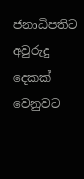ජනාධිපතිට අවුරුදු දෙකක් වෙනුවට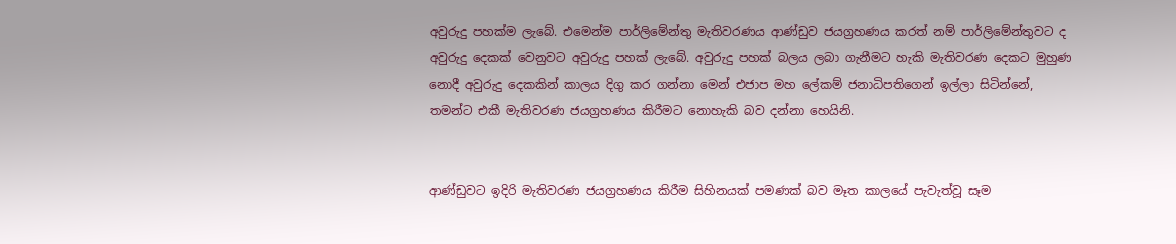අවුරුදු පහක්ම ලැබේ. එමෙන්ම පාර්ලිමේන්තු මැතිවරණය ආණ්ඩුව ජයග්‍රහණය කරත් නම් පාර්ලිමේන්තුවට ද අවුරුදු දෙකක් වෙනුවට අවුරුදු පහක් ලැබේ. අවුරුදු පහක් බලය ලබා ගැනීමට හැකි මැතිවරණ දෙකට මුහුණ නොදී අවුරුදු දෙකකින් කාලය දිගු කර ගන්නා මෙන් එජාප මහ ලේකම් ජනාධිපතිගෙන් ඉල්ලා සිටින්නේ, තමන්ට එකී මැතිවරණ ජයග්‍රහණය කිරීමට නොහැකි බව දන්නා හෙයිනි.


ආණ්ඩුවට ඉදිරි මැතිවරණ ජයග්‍රහණය කිරීම සිහිනයක් පමණක් බව මෑත කාලයේ පැවැත්වූ සෑම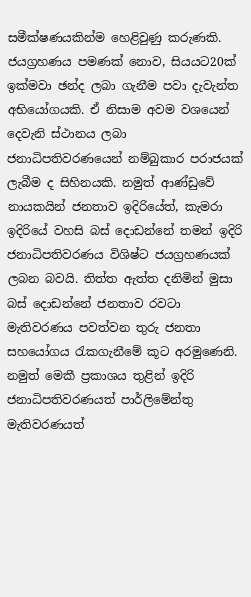සමීක්ෂණයකින්ම හෙළිවුණු කරුණකි. ජයග්‍රහණය පමණක් නොව, සියයට20ක් ඉක්මවා ඡන්ද ලබා ගැනීම පවා දැවැන්ත අභියෝගයකි. ඒ නිසාම අවම වශයෙන් දෙවැනි ස්ථානය ලබා ජනාධිපතිවරණයෙන් නම්බුකාර පරාජයක් ලැබීම ද සිහිනයකි. නමුත් ආණ්ඩුවේ නායකයින් ජනතාව ඉදිරියේත්, කැමරා ඉදිරියේ වහසි බස් දොඩන්නේ තමන් ඉදිරි ජනාධිපතිවරණය විශිෂ්ට ජයග්‍රහණයක් ලබන බවයි. තිත්ත ඇත්ත දනිමින් මුසා බස් දොඩන්නේ ජනතාව රවටා මැතිවරණය පවත්වන තුරු ජනතා සහයෝගය රැකගැනීමේ කූට අරමුණෙනි. නමුත් මෙකී ප්‍රකාශය තුළින් ඉදිරි ජනාධිපතිවරණයත් පාර්ලිමේන්තු මැතිවරණයත්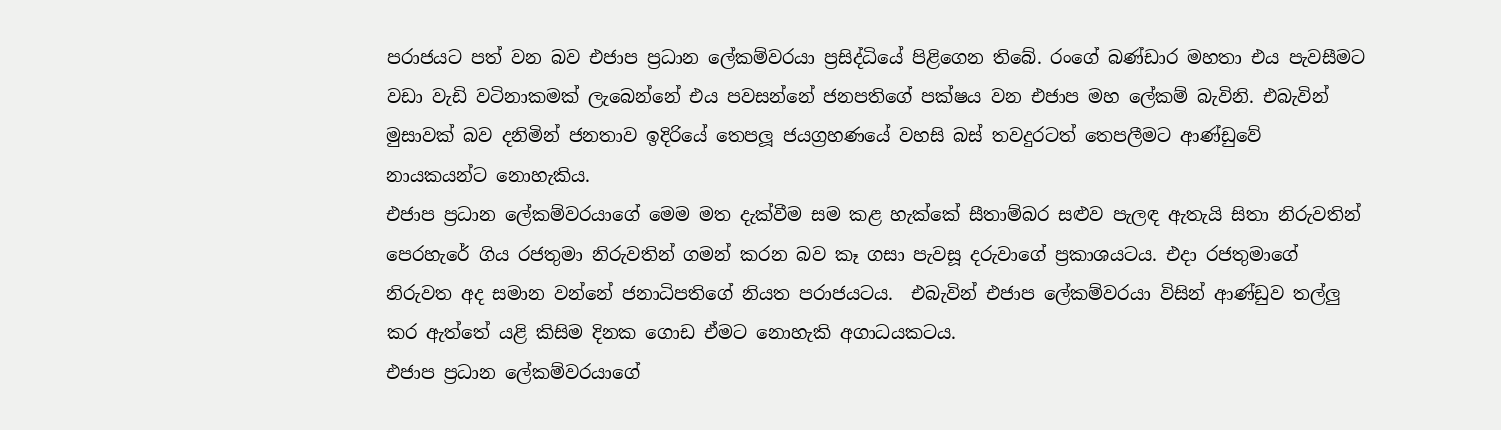පරාජයට පත් වන බව එජාප ප්‍රධාන ලේකම්වරයා ප්‍රසිද්ධියේ පිළිගෙන තිබේ. රංගේ බණ්ඩාර මහතා එය පැවසීමට වඩා වැඩි වටිනාකමක් ලැබෙන්නේ එය පවසන්නේ ජනපතිගේ පක්ෂය වන එජාප මහ ලේකම් බැවිනි. එබැවින් මුසාවක් බව දනිමින් ජනතාව ඉදිරියේ තෙපලූ ජයග්‍රහණයේ වහසි බස් තවදුරටත් තෙපලීමට ආණ්ඩුවේ නායකයන්ට නොහැකිය.
එජාප ප්‍රධාන ලේකම්වරයාගේ මෙම මත දැක්වීම සම කළ හැක්කේ සීතාම්බර සළුව පැලඳ ඇතැයි සිතා නිරුවතින් පෙරහැරේ ගිය රජතුමා නිරුවතින් ගමන් කරන බව කෑ ගසා පැවසූ දරුවාගේ ප්‍රකාශයටය. එදා රජතුමාගේ නිරුවත අද සමාන වන්නේ ජනාධිපතිගේ නියත පරාජයටය.  එබැවින් එජාප ලේකම්වරයා විසින් ආණ්ඩුව තල්ලු කර ඇත්තේ යළි කිසිම දිනක ගොඩ ඒමට නොහැකි අගාධයකටය.
එජාප ප්‍රධාන ලේකම්වරයාගේ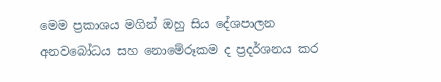මෙම ප්‍රකාශය මගින් ඔහු සිය දේශපාලන අනවබෝධය සහ නොමේරූකම ද ප්‍රදර්ශනය කර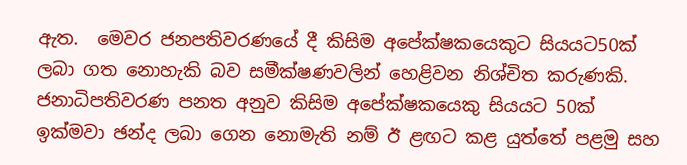ඇත.  මෙවර ජනපතිවරණයේ දී කිසිම අපේක්ෂකයෙකුට සියයට50ක් ලබා ගත නොහැකි බව සමීක්ෂණවලින් හෙළිවන නිශ්චිත කරුණකි.  ජනාධිපතිවරණ පනත අනුව කිසිම අපේක්ෂකයෙකු සියයට 50ක් ඉක්මවා ඡන්ද ලබා ගෙන නොමැති නම් ඊ ළඟට කළ යුත්තේ පළමු සහ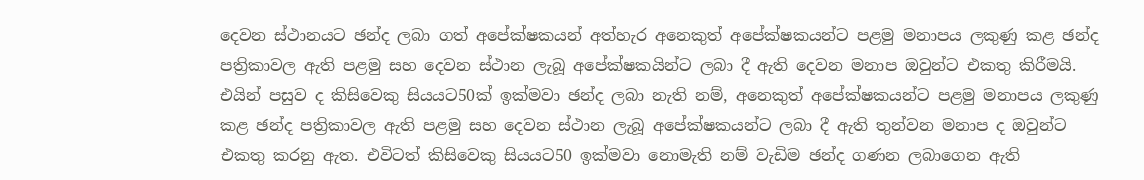දෙවන ස්ථානයට ඡන්ද ලබා ගත් අපේක්ෂකයන් අත්හැර අනෙකුත් අපේක්ෂකයන්ට පළමු මනාපය ලකුණු කළ ඡන්ද පත්‍රිකාවල ඇති පළමු සහ දෙවන ස්ථාන ලැබූ අපේක්ෂකයින්ට ලබා දී ඇති දෙවන මනාප ඔවුන්ට එකතු කිරීමයි. එයින් පසුව ද කිසිවෙකු සියයට50ක් ඉක්මවා ඡන්ද ලබා නැති නම්, අනෙකුත් අපේක්ෂකයන්ට පළමු මනාපය ලකුණු කළ ඡන්ද පත්‍රිකාවල ඇති පළමු සහ දෙවන ස්ථාන ලැබූ අපේක්ෂකයන්ට ලබා දී ඇති තුන්වන මනාප ද ඔවුන්ට එකතු කරනු ඇත. එවිටත් කිසිවෙකු සියයට50 ඉක්මවා නොමැති නම් වැඩිම ඡන්ද ගණන ලබාගෙන ඇති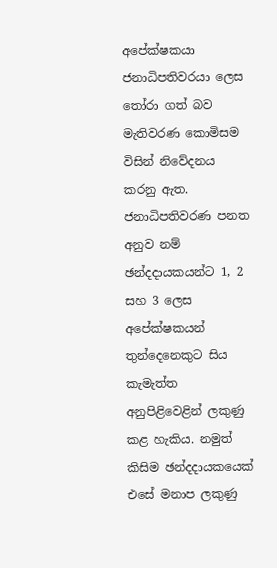අපේක්ෂකයා ජනාධිපතිවරයා ලෙස තෝරා ගත් බව මැතිවරණ කොමිසම විසින් නිවේදනය කරනු ඇත.
ජනාධිපතිවරණ පනත අනුව නම් ඡන්දදායකයන්ට 1, 2 සහ 3 ලෙස අපේක්ෂකයන් තුන්දෙනෙකුට සිය කැමැත්ත අනුපිළිවෙළින් ලකුණු කළ හැකිය. නමුත් කිසිම ඡන්දදායකයෙක් එසේ මනාප ලකුණු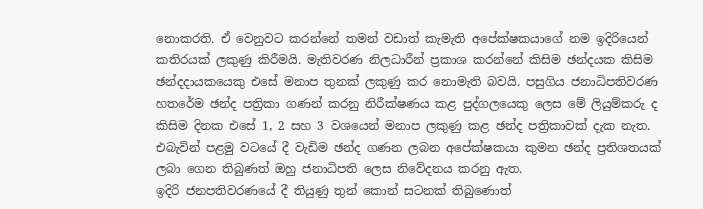නොකරති. ඒ වෙනුවට කරන්නේ තමන් වඩාත් කැමැති අපේක්ෂකයාගේ නම ඉදිරියෙන් කතිරයක් ලකුණු කිරීමයි. මැතිවරණ නිලධාරීන් ප්‍රකාශ කරන්නේ කිසිම ඡන්දයක කිසිම ඡන්දදායකයෙකු එසේ මනාප තුනක් ලකුණු කර නොමැති බවයි. පසුගිය ජනාධිපතිවරණ හතරේම ඡන්ද පත්‍රිකා ගණන් කරනු නිරීක්ෂණය කළ පුද්ගලයෙකු ලෙස මේ ලියුම්කරු ද කිසිම දිනක එසේ 1, 2 සහ 3 වශයෙන් මනාප ලකුණු කළ ඡන්ද පත්‍රිකාවක් දැක නැත.  එබැවින් පළමු වටයේ දී වැඩිම ඡන්ද ගණන ලබන අපේක්ෂකයා කුමන ඡන්ද ප්‍රතිශතයක් ලබා ගෙන තිබුණත් ඔහු ජනාධිපති ලෙස නිවේදනය කරනු ඇත.
ඉදිරි ජනපතිවරණයේ දී තියුණු තුන් කොන් සටනක් තිබුණොත්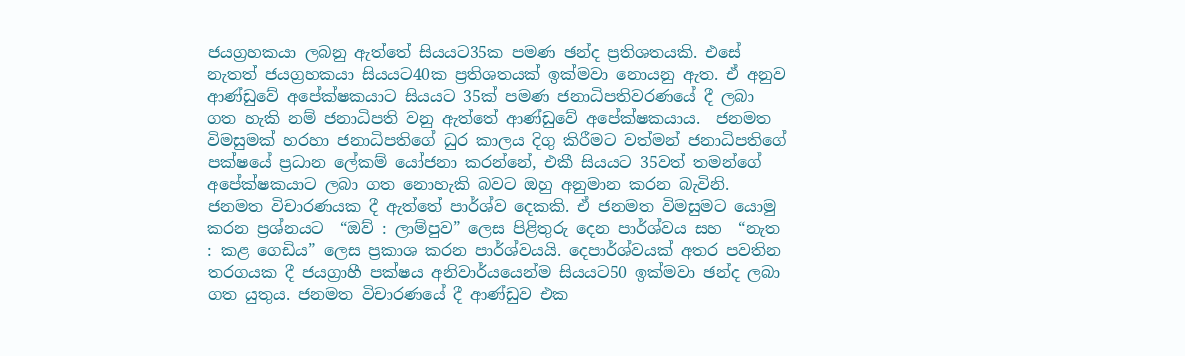ජයග්‍රහකයා ලබනු ඇත්තේ සියයට35ක පමණ ඡන්ද ප්‍රතිශතයකි. එසේ නැතත් ජයග්‍රහකයා සියයට40ක ප්‍රතිශතයක් ඉක්මවා නොයනු ඇත. ඒ අනුව ආණ්ඩුවේ අපේක්ෂකයාට සියයට 35ක් පමණ ජනාධිපතිවරණයේ දී ලබා ගත හැකි නම් ජනාධිපති වනු ඇත්තේ ආණ්ඩුවේ අපේක්ෂකයාය.  ජනමත විමසුමක් හරහා ජනාධිපතිගේ ධුර කාලය දිගු කිරීමට වත්මන් ජනාධිපතිගේ පක්ෂයේ ප්‍රධාන ලේකම් යෝජනා කරන්නේ, එකී සියයට 35වත් තමන්ගේ අපේක්ෂකයාට ලබා ගත නොහැකි බවට ඔහු අනුමාන කරන බැවිනි.
ජනමත විචාරණයක දී ඇත්තේ පාර්ශ්ව දෙකකි. ඒ ජනමත විමසුමට යොමු කරන ප්‍රශ්නයට  “ඔව් : ලාම්පුව” ලෙස පිළිතුරු දෙන පාර්ශ්වය සහ  “නැත : කළ ගෙඩිය” ලෙස ප්‍රකාශ කරන පාර්ශ්වයයි. දෙපාර්ශ්වයක් අතර පවතින තරගයක දී ජයග්‍රාහී පක්ෂය අනිවාර්යයෙන්ම සියයට50 ඉක්මවා ඡන්ද ලබා ගත යුතුය. ජනමත විචාරණයේ දී ආණ්ඩුව එක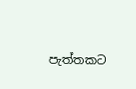පැත්තකට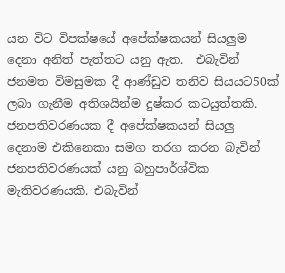යන විට විපක්ෂයේ අපේක්ෂකයන් සියලුම දෙනා අනිත් පැත්තට යනු ඇත.  එබැවින් ජනමත විමසුමක දී ආණ්ඩුව තනිව සියයට50ක් ලබා ගැනීම අතිශයින්ම දුෂ්කර කටයුත්තකි.  ජනපතිවරණයක දී අපේක්ෂකයන් සියලු දෙනාම එකිනෙකා සමග තරග කරන බැවින් ජනපතිවරණයක් යනු බහුපාර්ශ්වික මැතිවරණයකි. එබැවින්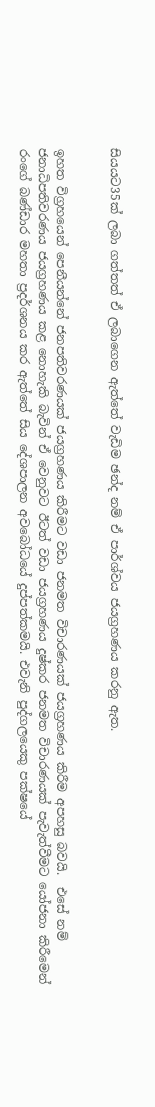සියයට35ක් ලබා ගත්තත් ඒ ලබාගෙන ඇත්තේ වැඩිම ඡන්ද නම් ඒ පාර්ශ්වය ජයග්‍රහණය කරනු ඇත.


ඉහත විග්‍රහයෙන් පෙනීයන්නේ ජනපතිවරණයක් ජයග්‍රහණය කිරීමට වඩා ජනමත විචාරණයක් ජයග්‍රහණය කිරීම අපහසු බවයි.  එසේ නම් ජනාධිපතිවරණය ජයග්‍රහණය කළ නොහැකි බැවින් ඒ වෙනුවට ඊටත් වඩා ජයග්‍රහණය දුෂ්කර ජනමත විචාරණයක් පැවැත්වීමට යෝජනා කිරීමෙන් රංගේ බණ්ඩාර මහතා ප්‍රදර්ශනය කර ඇත්තේ සිය දේශපාලන අවබෝධයේ දුප්පත්කමයි. එවැනි පුද්ගලයෙකු පක්ෂයේ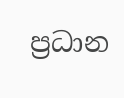ප්‍රධාන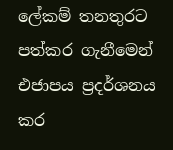ලේකම් තනතුරට පත්කර ගැනීමෙන් එජාපය ප්‍රදර්ශනය කර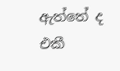ඇත්තේ ද එකී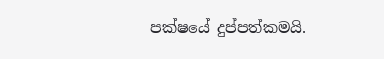පක්ෂයේ දුප්පත්කමයි.